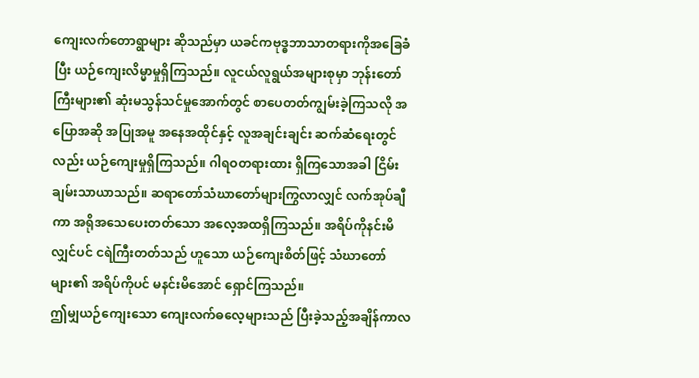ကျေးလက်တောရွာများ ဆိုသည်မှာ ယခင်ကဗုဒ္ဓဘာသာတရားကိုအခြေခံပြီး ယဉ်ကျေးလိမ္မာမှုရှိကြသည်။ လူငယ်လူရွယ်အများစုမှာ ဘုန်းတော်ကြီးများ၏ ဆုံးမသွန်သင်မှုအောက်တွင် စာပေတတ်ကျွမ်းခဲ့ကြသလို အပြောအဆို အပြုအမူ အနေအထိုင်နှင့် လူအချင်းချင်း ဆက်ဆံရေးတွင်လည်း ယဉ်ကျေးမှုရှိကြသည်။ ဂါရဝတရားထား ရှိကြသောအခါ ငြိမ်းချမ်းသာယာသည်။ ဆရာတော်သံဃာတော်များကြွလာလျှင် လက်အုပ်ချီကာ အရိုအသေပေးတတ်သော အလေ့အထရှိကြသည်။ အရိပ်ကိုနင်းမိလျှင်ပင် ငရဲကြီးတတ်သည် ဟူသော ယဉ်ကျေးစိတ်ဖြင့် သံဃာတော်များ၏ အရိပ်ကိုပင် မနင်းမိအောင် ရှောင်ကြသည်။
ဤမျှယဉ်ကျေးသော ကျေးလက်ဓလေ့များသည် ပြီးခဲ့သည့်အချိန်ကာလ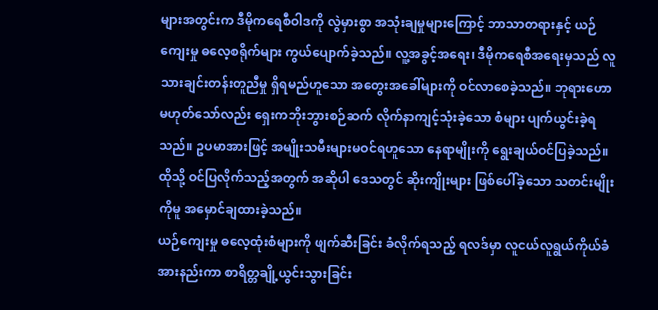များအတွင်းက ဒီမိုကရေစီဝါဒကို လွဲမှားစွာ အသုံးချမှုများကြောင့် ဘာသာတရားနှင့် ယဉ်ကျေးမှု ဓလေ့စရိုက်များ ကွယ်ပျောက်ခဲ့သည်။ လူ့အခွင့်အရေး၊ ဒီမိုကရေစီအရေးမှသည် လူသားချင်းတန်းတူညီမှု ရှိရမည်ဟူသော အတွေးအခေါ်များကို ဝင်လာစေခဲ့သည်။ ဘုရားဟော မဟုတ်သော်လည်း ရှေးကဘိုးဘွားစဉ်ဆက် လိုက်နာကျင့်သုံးခဲ့သော စံများ ပျက်ယွင်းခဲ့ရသည်။ ဥပမာအားဖြင့် အမျိုးသမီးများမဝင်ရဟူသော နေရာမျိုးကို ရွေးချယ်ဝင်ပြခဲ့သည်။ ထိုသို့ ဝင်ပြလိုက်သည့်အတွက် အဆိုပါ ဒေသတွင် ဆိုးကျိုးများ ဖြစ်ပေါ်ခဲ့သော သတင်းမျိုးကိုမူ အမှောင်ချထားခဲ့သည်။
ယဉ်ကျေးမှု ဓလေ့ထုံးစံများကို ဖျက်ဆီးခြင်း ခံလိုက်ရသည့် ရလဒ်မှာ လူငယ်လူရွယ်ကိုယ်ခံ အားနည်းကာ စာရိတ္တချို့ယွင်းသွားခြင်း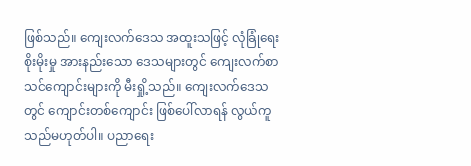ဖြစ်သည်။ ကျေးလက်ဒေသ အထူးသဖြင့် လုံခြုံရေးစိုးမိုးမှု အားနည်းသော ဒေသများတွင် ကျေးလက်စာသင်ကျောင်းများကို မီးရှို့သည်။ ကျေးလက်ဒေသတွင် ကျောင်းတစ်ကျောင်း ဖြစ်ပေါ်လာရန် လွယ်ကူသည်မဟုတ်ပါ။ ပညာရေး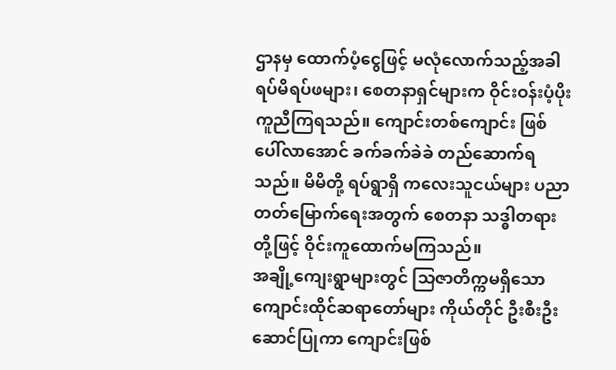ဌာနမှ ထောက်ပံ့ငွေဖြင့် မလုံလောက်သည့်အခါ ရပ်မိရပ်ဖများ၊ စေတနာရှင်များက ဝိုင်းဝန်းပံ့ပိုးကူညီကြရသည်။ ကျောင်းတစ်ကျောင်း ဖြစ်ပေါ်လာအောင် ခက်ခက်ခဲခဲ တည်ဆောက်ရသည်။ မိမိတို့ ရပ်ရွာရှိ ကလေးသူငယ်များ ပညာတတ်မြောက်ရေးအတွက် စေတနာ သဒ္ဓါတရားတို့ဖြင့် ဝိုင်းကူထောက်မကြသည်။
အချို့ကျေးရွာများတွင် သြဇာတိက္ကမရှိသော ကျောင်းထိုင်ဆရာတော်များ ကိုယ်တိုင် ဦးစီးဦးဆောင်ပြုကာ ကျောင်းဖြစ်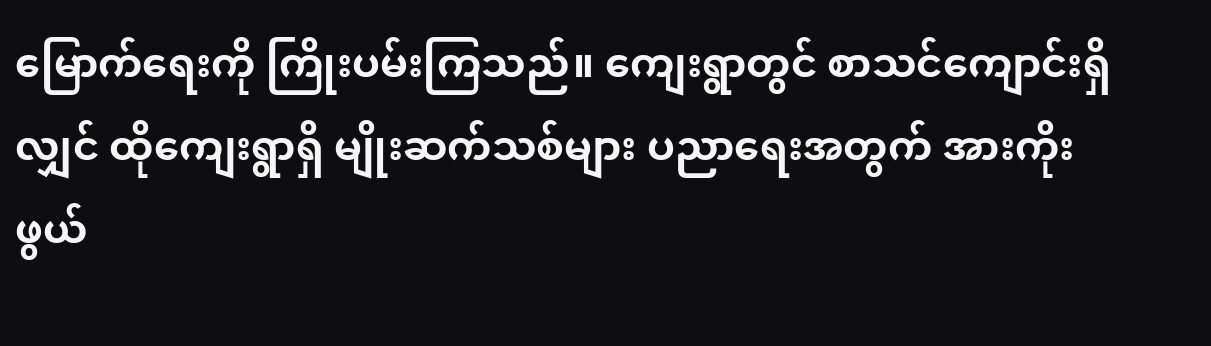မြောက်ရေးကို ကြိုးပမ်းကြသည်။ ကျေးရွာတွင် စာသင်ကျောင်းရှိလျှင် ထိုကျေးရွာရှိ မျိုးဆက်သစ်များ ပညာရေးအတွက် အားကိုးဖွယ်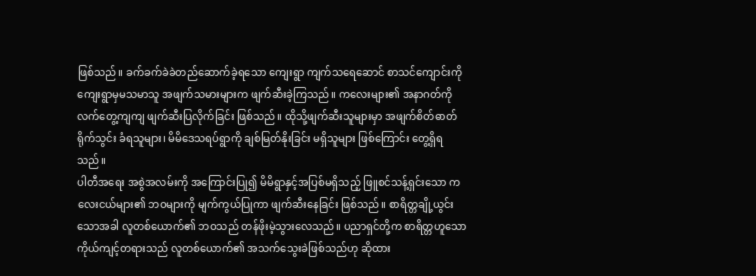ဖြစ်သည်။ ခက်ခက်ခဲခဲတည်ဆောက်ခဲ့ရသော ကျေးရွာ ကျက်သရေဆောင် စာသင်ကျောင်းကို ကျေးရွာမှမသမာသူ အဖျက်သမားများက ဖျက်ဆီးခဲ့ကြသည်။ ကလေးများ၏ အနာဂတ်ကို လက်တွေ့ကျကျ ဖျက်ဆီးပြလိုက်ခြင်း ဖြစ်သည်။ ထိုသို့ဖျက်ဆီးသူများမှာ အဖျက်စိတ်ဓာတ်ရိုက်သွင်း ခံရသူများ၊ မိမိဒေသရပ်ရွာကို ချစ်မြတ်နိုးခြင်း မရှိသူများ ဖြစ်ကြောင်း တွေ့ရှိရသည်။
ပါတီအရေး အစွဲအလမ်းကို အကြောင်းပြု၍ မိမိရွာနှင့်အပြစ်မရှိသည့် ဖြူစင်သန့်ရှင်းသော ကလေးငယ်များ၏ ဘဝများကို မျက်ကွယ်ပြုကာ ဖျက်ဆီးနေခြင်း ဖြစ်သည်။ စာရိတ္တချို့ယွင်းသောအခါ လူတစ်ယောက်၏ ဘဝသည် တန်ဖိုးမဲ့သွားလေသည်။ ပညာရှင်တို့က စာရိတ္တဟူသော ကိုယ်ကျင့်တရားသည် လူတစ်ယောက်၏ အသက်သွေးခဲဖြစ်သည်ဟု ဆိုထား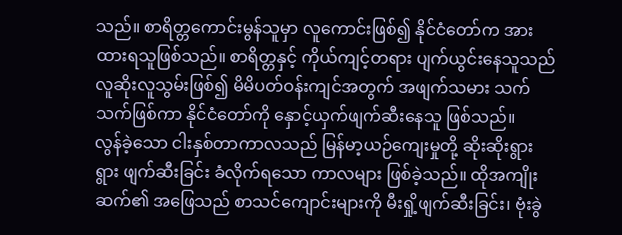သည်။ စာရိတ္တကောင်းမွန်သူမှာ လူကောင်းဖြစ်၍ နိုင်ငံတော်က အားထားရသူဖြစ်သည်။ စာရိတ္တနှင့် ကိုယ်ကျင့်တရား ပျက်ယွင်းနေသူသည် လူဆိုးလူသွမ်းဖြစ်၍ မိမိပတ်ဝန်းကျင်အတွက် အဖျက်သမား သက်သက်ဖြစ်ကာ နိုင်ငံတော်ကို နှောင့်ယှက်ဖျက်ဆီးနေသူ ဖြစ်သည်။
လွန်ခဲ့သော ငါးနှစ်တာကာလသည် မြန်မာ့ယဉ်ကျေးမှုတို့ ဆိုးဆိုးရွားရွား ဖျက်ဆီးခြင်း ခံလိုက်ရသော ကာလများ ဖြစ်ခဲ့သည်။ ထိုအကျိုးဆက်၏ အဖြေသည် စာသင်ကျောင်းများကို မီးရှို့ဖျက်ဆီးခြင်း၊ ဗုံးခွဲ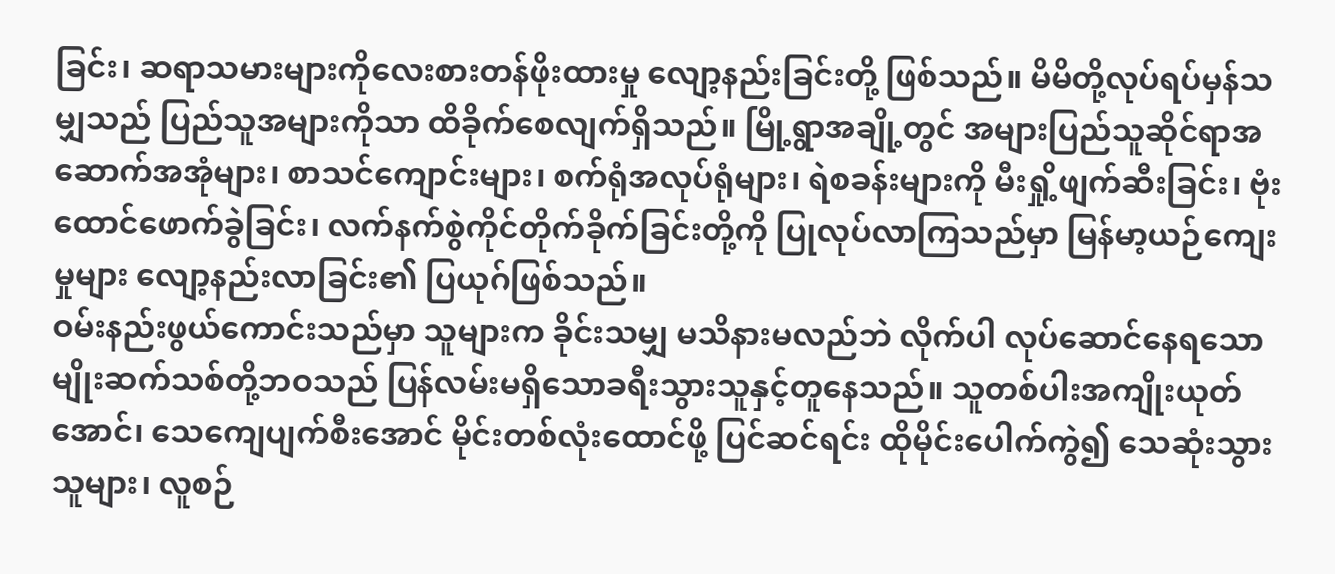ခြင်း၊ ဆရာသမားများကိုလေးစားတန်ဖိုးထားမှု လျော့နည်းခြင်းတို့ ဖြစ်သည်။ မိမိတို့လုပ်ရပ်မှန်သမျှသည် ပြည်သူအများကိုသာ ထိခိုက်စေလျက်ရှိသည်။ မြို့ရွာအချို့တွင် အများပြည်သူဆိုင်ရာအဆောက်အအုံများ၊ စာသင်ကျောင်းများ၊ စက်ရုံအလုပ်ရုံများ၊ ရဲစခန်းများကို မီးရှို့ဖျက်ဆီးခြင်း၊ ဗုံးထောင်ဖောက်ခွဲခြင်း၊ လက်နက်စွဲကိုင်တိုက်ခိုက်ခြင်းတို့ကို ပြုလုပ်လာကြသည်မှာ မြန်မာ့ယဉ်ကျေးမှုများ လျော့နည်းလာခြင်း၏ ပြယုဂ်ဖြစ်သည်။
ဝမ်းနည်းဖွယ်ကောင်းသည်မှာ သူများက ခိုင်းသမျှ မသိနားမလည်ဘဲ လိုက်ပါ လုပ်ဆောင်နေရသော မျိုးဆက်သစ်တို့ဘဝသည် ပြန်လမ်းမရှိသောခရီးသွားသူနှင့်တူနေသည်။ သူတစ်ပါးအကျိုးယုတ်အောင်၊ သေကျေပျက်စီးအောင် မိုင်းတစ်လုံးထောင်ဖို့ ပြင်ဆင်ရင်း ထိုမိုင်းပေါက်ကွဲ၍ သေဆုံးသွားသူများ၊ လူစဉ်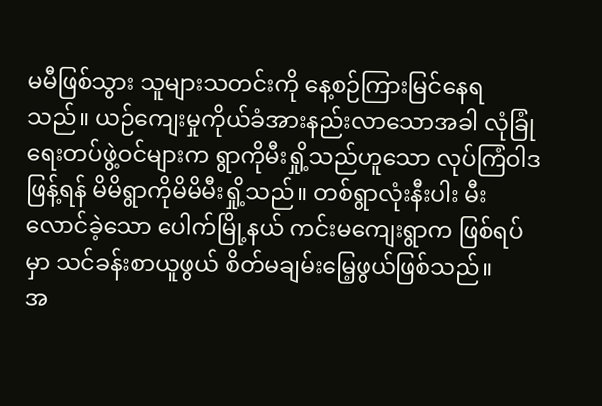မမီဖြစ်သွား သူများသတင်းကို နေ့စဉ်ကြားမြင်နေရသည်။ ယဉ်ကျေးမှုကိုယ်ခံအားနည်းလာသောအခါ လုံခြုံရေးတပ်ဖွဲ့ဝင်များက ရွာကိုမီးရှို့သည်ဟူသော လုပ်ကြံဝါဒဖြန့်ရန် မိမိရွာကိုမိမိမီးရှို့သည်။ တစ်ရွာလုံးနီးပါး မီးလောင်ခဲ့သော ပေါက်မြို့နယ် ကင်းမကျေးရွာက ဖြစ်ရပ်မှာ သင်ခန်းစာယူဖွယ် စိတ်မချမ်းမြေ့ဖွယ်ဖြစ်သည်။
အ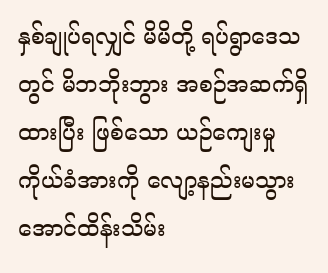နှစ်ချုပ်ရလျှင် မိမိတို့ ရပ်ရွာဒေသတွင် မိဘဘိုးဘွား အစဉ်အဆက်ရှိထားပြီး ဖြစ်သော ယဉ်ကျေးမှု ကိုယ်ခံအားကို လျော့နည်းမသွားအောင်ထိန်းသိမ်း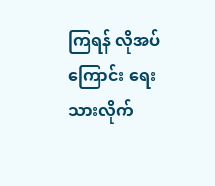ကြရန် လိုအပ်ကြောင်း ရေးသားလိုက်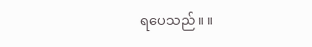ရပေသည်။ ။